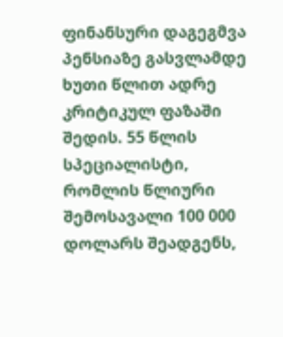ფინანსური დაგეგმვა პენსიაზე გასვლამდე ხუთი წლით ადრე კრიტიკულ ფაზაში შედის. 55 წლის სპეციალისტი, რომლის წლიური შემოსავალი 100 000 დოლარს შეადგენს,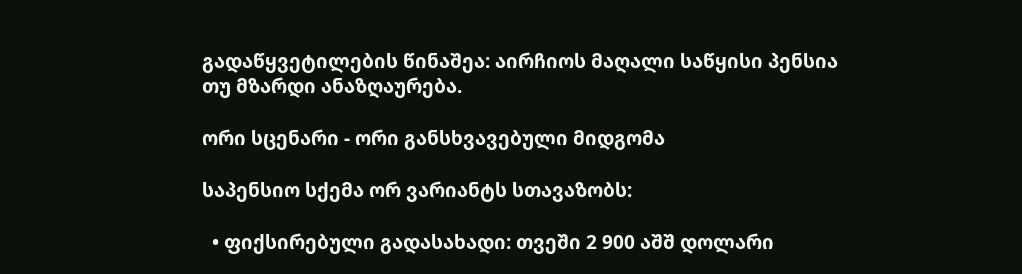გადაწყვეტილების წინაშეა: აირჩიოს მაღალი საწყისი პენსია თუ მზარდი ანაზღაურება.

ორი სცენარი - ორი განსხვავებული მიდგომა

საპენსიო სქემა ორ ვარიანტს სთავაზობს:

  • ფიქსირებული გადასახადი: თვეში 2 900 აშშ დოლარი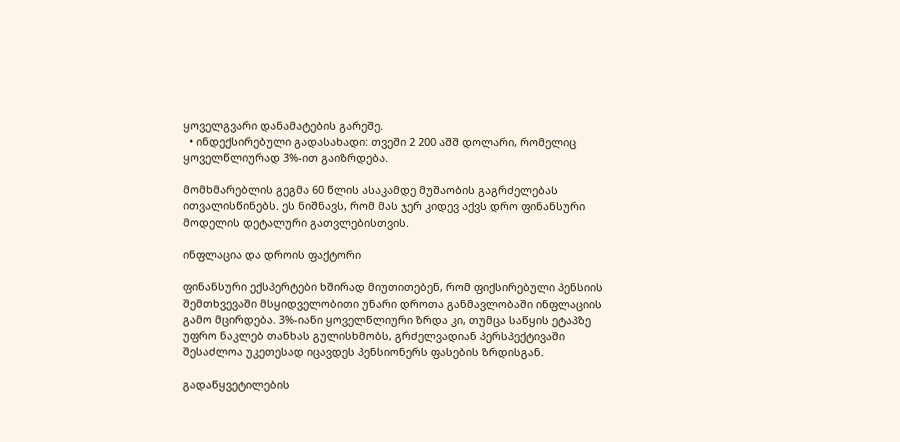ყოველგვარი დანამატების გარეშე.
  • ინდექსირებული გადასახადი: თვეში 2 200 აშშ დოლარი, რომელიც ყოველწლიურად 3%-ით გაიზრდება.

მომხმარებლის გეგმა 60 წლის ასაკამდე მუშაობის გაგრძელებას ითვალისწინებს. ეს ნიშნავს, რომ მას ჯერ კიდევ აქვს დრო ფინანსური მოდელის დეტალური გათვლებისთვის.

ინფლაცია და დროის ფაქტორი

ფინანსური ექსპერტები ხშირად მიუთითებენ, რომ ფიქსირებული პენსიის შემთხვევაში მსყიდველობითი უნარი დროთა განმავლობაში ინფლაციის გამო მცირდება. 3%-იანი ყოველწლიური ზრდა კი, თუმცა საწყის ეტაპზე უფრო ნაკლებ თანხას გულისხმობს, გრძელვადიან პერსპექტივაში შესაძლოა უკეთესად იცავდეს პენსიონერს ფასების ზრდისგან.

გადაწყვეტილების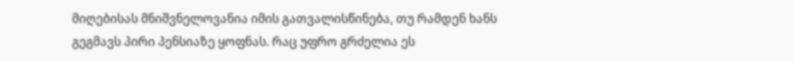მიღებისას მნიშვნელოვანია იმის გათვალისწინება, თუ რამდენ ხანს გეგმავს პირი პენსიაზე ყოფნას. რაც უფრო გრძელია ეს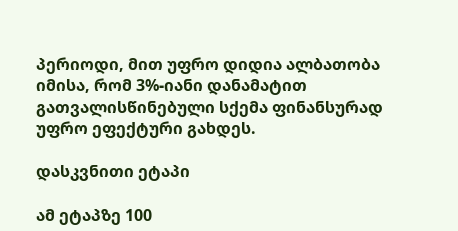პერიოდი, მით უფრო დიდია ალბათობა იმისა, რომ 3%-იანი დანამატით გათვალისწინებული სქემა ფინანსურად უფრო ეფექტური გახდეს.

დასკვნითი ეტაპი

ამ ეტაპზე 100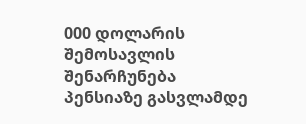000 დოლარის შემოსავლის შენარჩუნება პენსიაზე გასვლამდე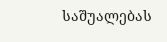საშუალებას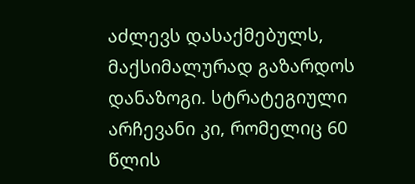აძლევს დასაქმებულს, მაქსიმალურად გაზარდოს დანაზოგი. სტრატეგიული არჩევანი კი, რომელიც 60 წლის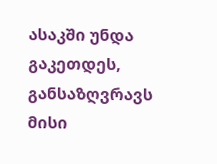ასაკში უნდა გაკეთდეს, განსაზღვრავს მისი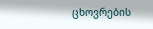ცხოვრების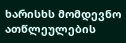ხარისხს მომდევნო ათწლეულების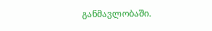განმავლობაში.